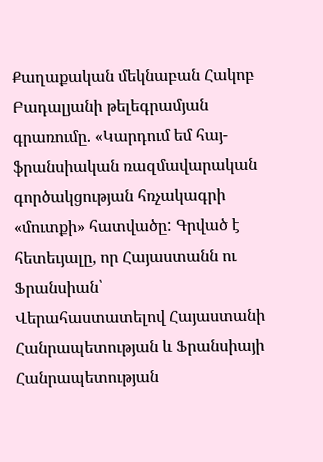Քաղաքական մեկնաբան Հակոբ Բադալյանի թելեգրամյան գրառումը. «Կարդում եմ հայ-ֆրանսիական ռազմավարական գործակցության հռչակագրի «մուտքի» հատվածը: Գրված է հետեւյալը, որ Հայաստանն ու Ֆրանսիան՝
Վերահաստատելով Հայաստանի Հանրապետության և Ֆրանսիայի Հանրապետության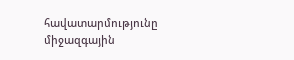հավատարմությունը միջազգային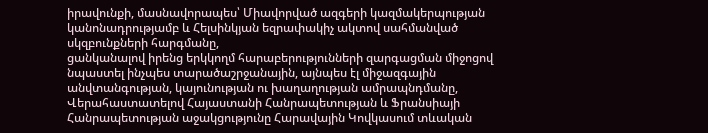իրավունքի, մասնավորապես՝ Միավորված ազգերի կազմակերպության կանոնադրությամբ և Հելսինկյան եզրափակիչ ակտով սահմանված սկզբունքների հարգմանը,
ցանկանալով իրենց երկկողմ հարաբերությունների զարգացման միջոցով նպաստել ինչպես տարածաշրջանային, այնպես էլ միջազգային անվտանգության, կայունության ու խաղաղության ամրապնդմանը,
Վերահաստատելով Հայաստանի Հանրապետության և Ֆրանսիայի Հանրապետության աջակցությունը Հարավային Կովկասում տևական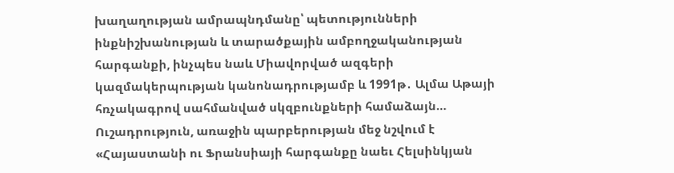խաղաղության ամրապնդմանը՝ պետությունների ինքնիշխանության և տարածքային ամբողջականության հարգանքի, ինչպես նաև Միավորված ազգերի կազմակերպության կանոնադրությամբ և 1991թ․ Ալմա Աթայի հռչակագրով սահմանված սկզբունքների համաձայն…
Ուշադրություն, առաջին պարբերության մեջ նշվում է «Հայաստանի ու Ֆրանսիայի հարգանքը նաեւ Հելսինկյան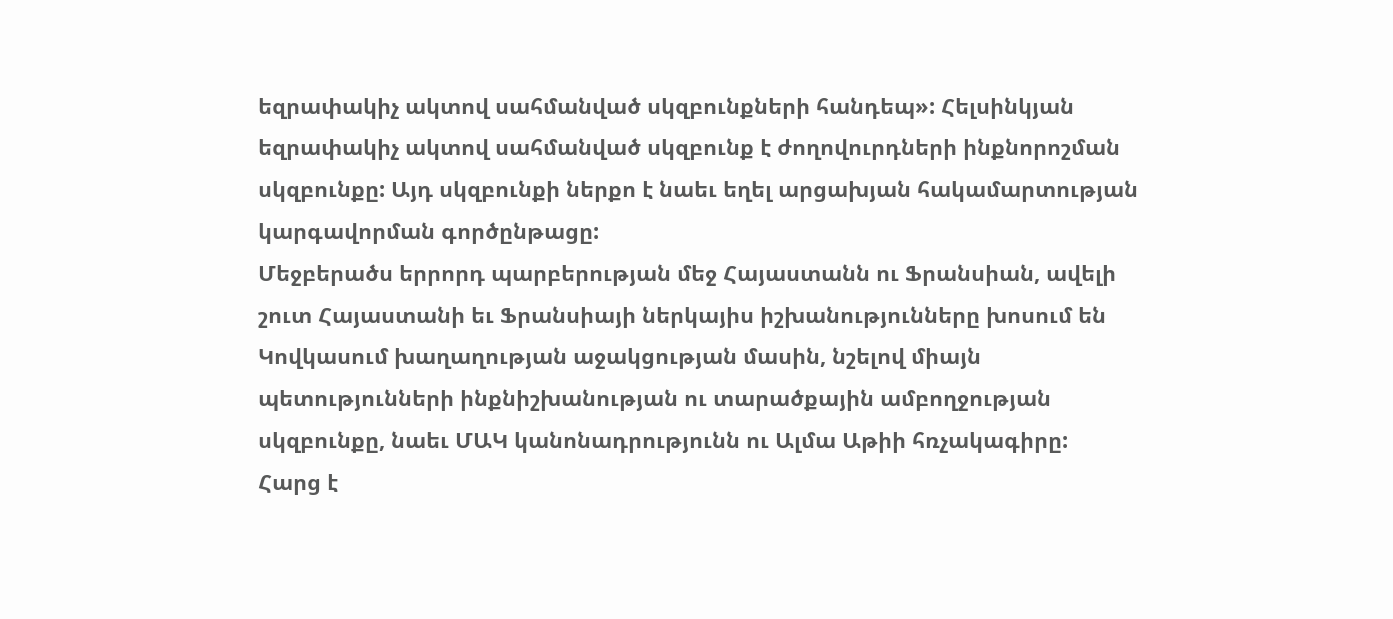եզրափակիչ ակտով սահմանված սկզբունքների հանդեպ»: Հելսինկյան եզրափակիչ ակտով սահմանված սկզբունք է ժողովուրդների ինքնորոշման սկզբունքը: Այդ սկզբունքի ներքո է նաեւ եղել արցախյան հակամարտության կարգավորման գործընթացը:
Մեջբերածս երրորդ պարբերության մեջ Հայաստանն ու Ֆրանսիան, ավելի շուտ Հայաստանի եւ Ֆրանսիայի ներկայիս իշխանությունները խոսում են Կովկասում խաղաղության աջակցության մասին, նշելով միայն պետությունների ինքնիշխանության ու տարածքային ամբողջության սկզբունքը, նաեւ ՄԱԿ կանոնադրությունն ու Ալմա Աթիի հռչակագիրը:
Հարց է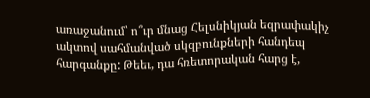առաջանում՝ ո՞ւր մնաց Հելսնիկյան եզրափակիչ ակտով սահմանված սկզբունքների հանդեպ հարգանքը: Թեեւ, դա հռետորական հարց է,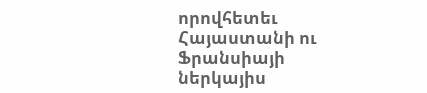որովհետեւ Հայաստանի ու Ֆրանսիայի ներկայիս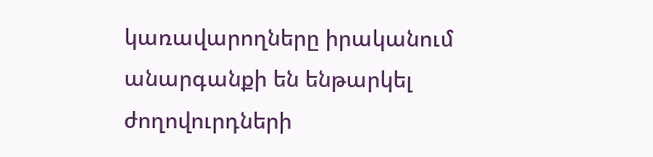կառավարողները իրականում անարգանքի են ենթարկել ժողովուրդների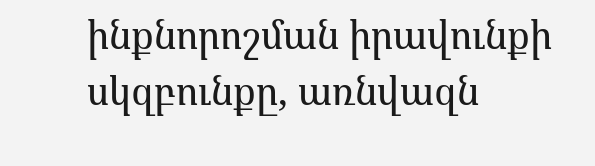ինքնորոշման իրավունքի սկզբունքը, առնվազն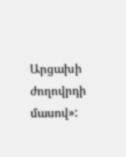Արցախի ժողովրդի մասով»: